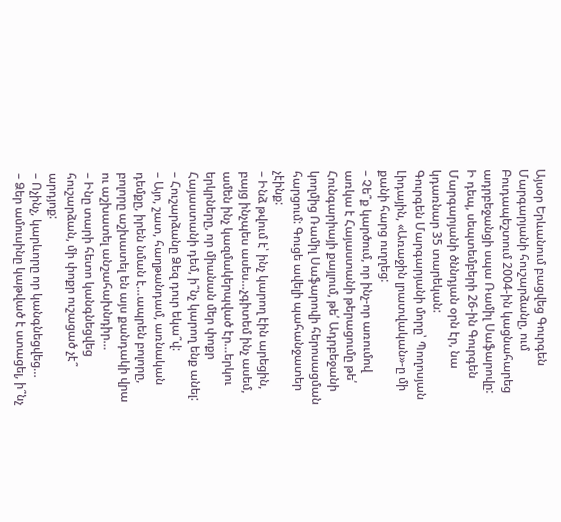Այսօր Երևանում բացվեց Գուրգեն Մարգարյանի հուշարձանը, ում Բուդապեշտում 2004-ին կացնահարեց ադրբեջանցի սպա Ռամիլ Սաֆարովը:
Ի դեպ, սեպտեմբերի 26-ին Գուրգեն Մարգարյանի ծննդյան օրն էր, նա կդառնար 35 տարեկան:
Գուրգեն Մարգարյանի մորը՝ Պողոսյան Լիդային, «Առաջին լրատվական»-ը մի քանի հարց ուղղեց:
– Չե՞ք կարծում, որ ինչ-որ առումով առկա է Հայաստանի թերացումը թե՛ Հունգարիայի քայլում, թե՛ Ադրբեջանի կողմից Ռամիլ Սաֆարովի հերոսացման հարցում: Գուցե ավելի պահանջատեր չէինք:
– Ինձ թվում է՝ ինչ կարող էին արեցին, բայց ինչպես ասես…չգիտեմ ինչ ասեմ, ամեն ինչ կազմակերպված էր…երկու երկրները, որ միանան մեր փոքր Հայաստանի դեմ, ի՞նչ կարող ենք անել:
– Հուշարձանը Ձեզ դուր եկա՞վ:
– Այո, շատ, հաղթանդամ, առնական դեմքը, իրեն նման է…ապրեն բոլորը, բոլորը աշխատել են այս քանդակի վրա ու աշխատել անշահախնդիր…
– Ինը տարի հետո կանգնեցվեց հուշարձան, մի փոքր ուշացած չէ՞ արդյոք:
– Ոչինչ, կարևորը որ կանգնեցվեց…
– Ձեր ամուսինը կաթված է ստացել, ի՞նչ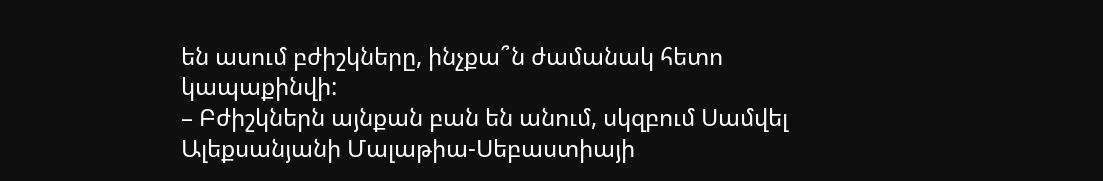են ասում բժիշկները, ինչքա՞ն ժամանակ հետո կապաքինվի:
– Բժիշկներն այնքան բան են անում, սկզբում Սամվել Ալեքսանյանի Մալաթիա-Սեբաստիայի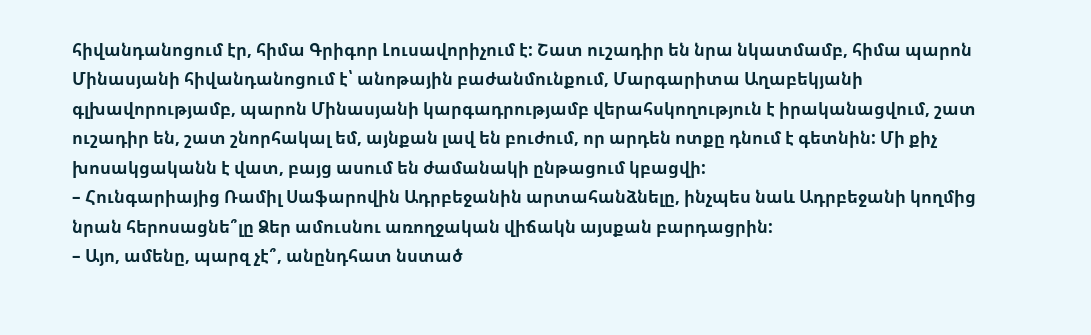հիվանդանոցում էր, հիմա Գրիգոր Լուսավորիչում է: Շատ ուշադիր են նրա նկատմամբ, հիմա պարոն Մինասյանի հիվանդանոցում է՝ անոթային բաժանմունքում, Մարգարիտա Աղաբեկյանի գլխավորությամբ, պարոն Մինասյանի կարգադրությամբ վերահսկողություն է իրականացվում, շատ ուշադիր են, շատ շնորհակալ եմ, այնքան լավ են բուժում, որ արդեն ոտքը դնում է գետնին: Մի քիչ խոսակցականն է վատ, բայց ասում են ժամանակի ընթացում կբացվի:
– Հունգարիայից Ռամիլ Սաֆարովին Ադրբեջանին արտահանձնելը, ինչպես նաև Ադրբեջանի կողմից նրան հերոսացնե՞լը Ձեր ամուսնու առողջական վիճակն այսքան բարդացրին:
– Այո, ամենը, պարզ չէ՞, անընդհատ նստած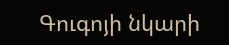Գուգոյի նկարի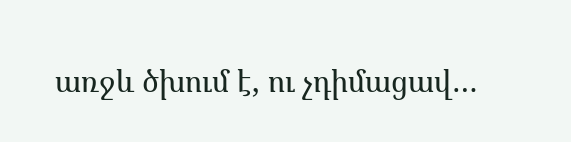առջև ծխում է, ու չդիմացավ…